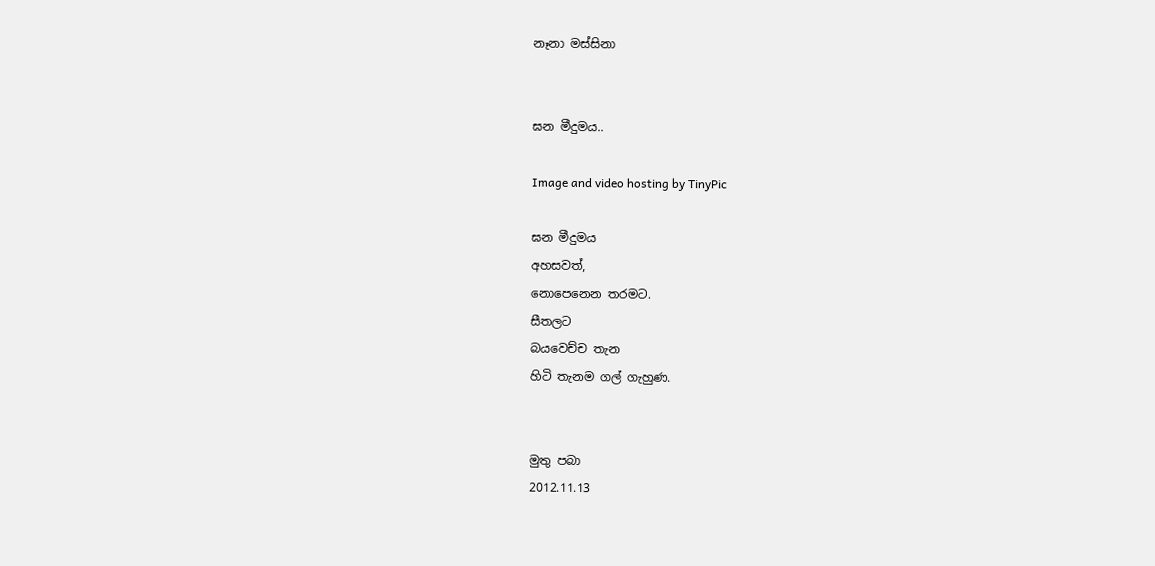නෑනා මස්සිනා


ඝන මීදුමය..

Image and video hosting by TinyPic

ඝන මීදුමය
අහසවත්,
නොපෙනෙන තරමට.
සීතලට
බයවෙච්ච තැන
හිටි තැනම ගල් ගැහුණ.


මුතු පබා
2012.11.13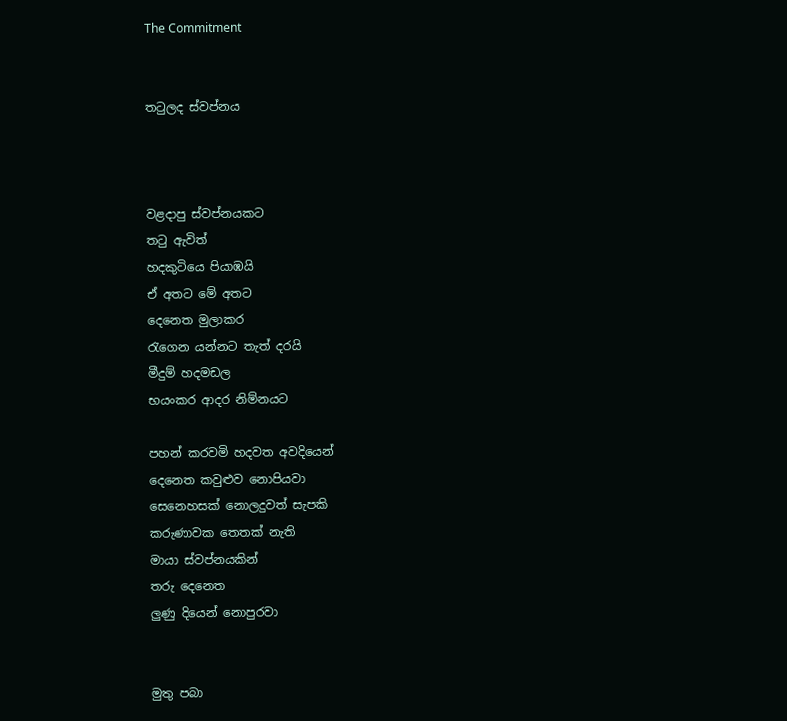The Commitment


තටුලද ස්වප්නය



වළදාපු ස්වප්නයකට
තටු ඇවිත්
හදකුටියෙ පියාඹයි
ඒ අතට මේ අතට
දෙනෙත මුලාකර
රැගෙන යන්නට තැත් දරයි
මීදුම් හදමඩල
භයංකර ආදර නිම්නයට

පහන් කරවමි හදවත අවදියෙන්
දෙනෙත කවුළුව නොපියවා
සෙනෙහසක් නොලදුවත් සැපකි
කරුණාවක තෙතක් නැති
මායා ස්වප්නයකින්
තරු දෙනෙත
ලුණු දියෙන් නොපුරවා


මුතු පබා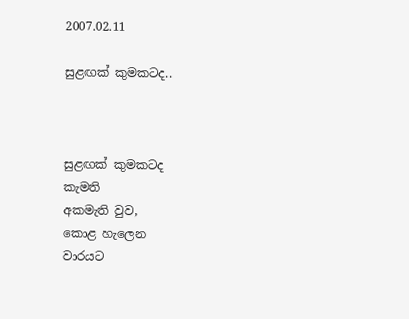2007.02.11

සුළඟක් කුමකටද..



සුළඟක් කුමකටද
කැමති
අකමැති වුව,
කොළ හැලෙන
වාරයට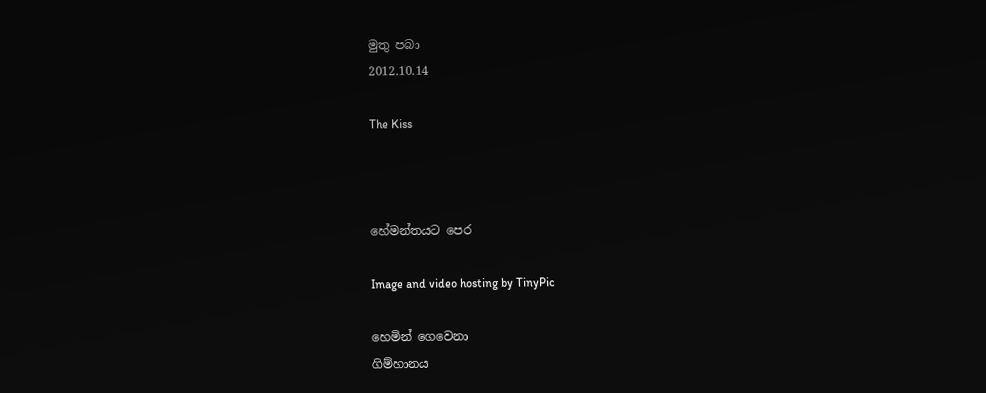මුතු පබා
2012.10.14

The Kiss



හේමන්තයට පෙර

Image and video hosting by TinyPic

හෙමින් ගෙවෙනා
ගිම්හානය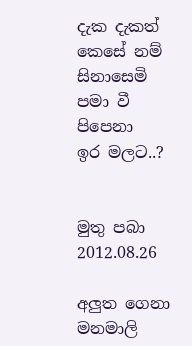දැක දැකත්
කෙසේ නම්
සිනාසෙමි
පමා වී පිපෙනා
ඉර මලට..?


මුතු පබා
2012.08.26

අලුත ගෙනා මනමාලි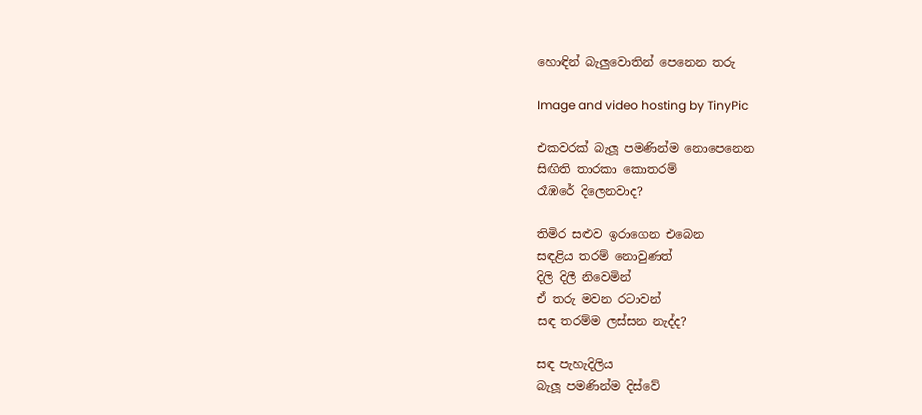හොඳින් බැලුවොතින් පෙනෙන තරු

Image and video hosting by TinyPic

එකවරක් බැලූ පමණින්ම නොපෙනෙන
සිඟිති තාරකා කොතරම්
රෑඹරේ දිලෙනවාද?

තිමිර සළුව ඉරාගෙන එබෙන
සඳළිය තරම් නොවුණත්
දිලි දිලී නිවෙමින්
ඒ තරු මවන රටාවන්
සඳ තරම්ම ලස්සන නැද්ද?

සඳ පැහැදිලිය
බැලූ පමණින්ම දිස්වේ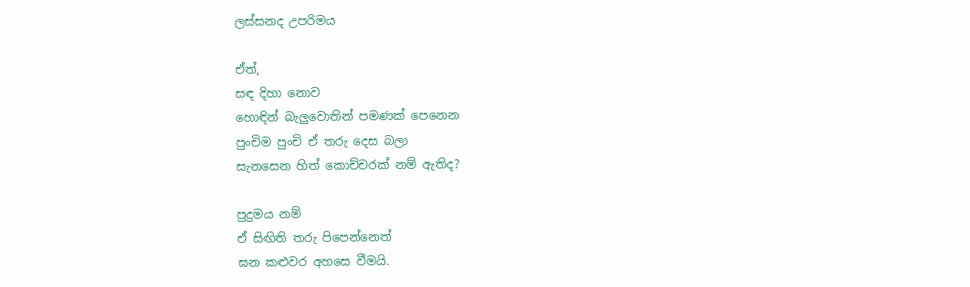ලස්සනද උපරිමය

ඒත්,
සඳ දිහා නොව
හොඳින් බැලුවොතින් පමණක් පෙනෙන
පුංචිම පුංචි ඒ තරු දෙස බලා
සැනසෙන හිත් කොච්චරක් නම් ඇතිද?

පුදුමය නම්
ඒ සිඟිති තරු පිපෙන්නෙත්
ඝන කළුවර අහසෙ වීමයි.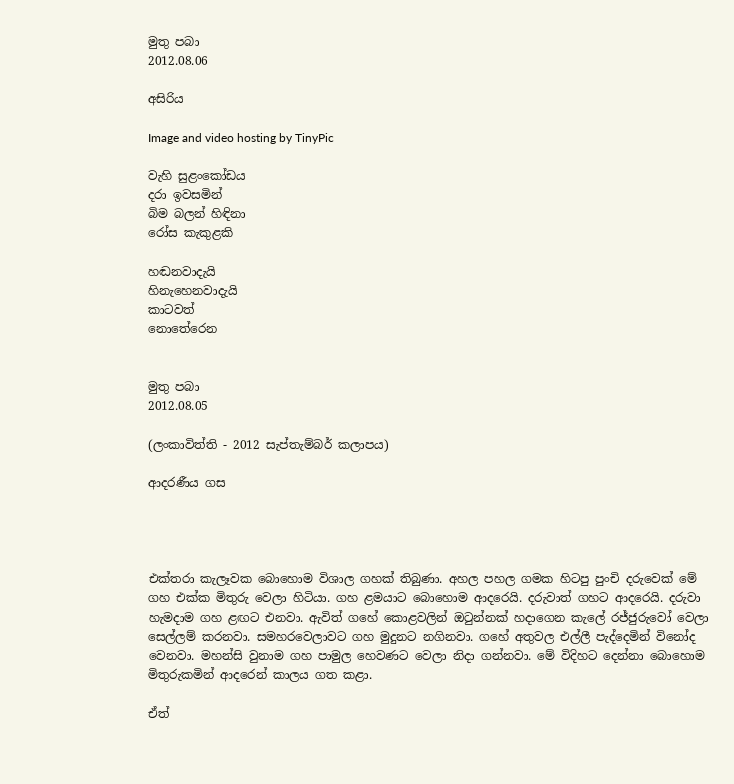මුතු පබා
2012.08.06

අසිරිය

Image and video hosting by TinyPic

වැහි සුළංකෝඩය
දරා ඉවසමින්
බිම බලන් හිඳිනා
රෝස කැකුළකි

හඬනවාදැයි
හිනැහෙනවාදැයි
කාටවත්
නොතේරෙන


මුතු පබා
2012.08.05

(ලංකාවිත්ති - 2012 සැප්තැම්බර් කලාපය)

ආදරණීය ගස




එක්තරා කැලෑවක බොහොම විශාල ගහක් තිබුණා. අහල පහල ගමක හිටපු පුංචි දරුවෙක් මේ ගහ එක්ක මිතුරු වෙලා හිටියා. ගහ ළමයාට බොහොම ආදරෙයි. දරුවාත් ගහට ආදරෙයි. දරුවා හැමදාම ගහ ළඟට එනවා. ඇවිත් ගහේ කොළවලින් ඔටුන්නක් හදාගෙන කැලේ රජ්ජුරුවෝ වෙලා සෙල්ලම් කරනවා. සමහරවෙලාවට ගහ මුදුනට නගිනවා. ගහේ අතුවල එල්ලී පැද්දෙමින් විනෝද වෙනවා. මහන්සි වුනාම ගහ පාමුල හෙවණට වෙලා නිදා ගන්නවා. මේ විදිහට දෙන්නා බොහොම මිතුරුකමින් ආදරෙන් කාලය ගත කළා.

ඒත්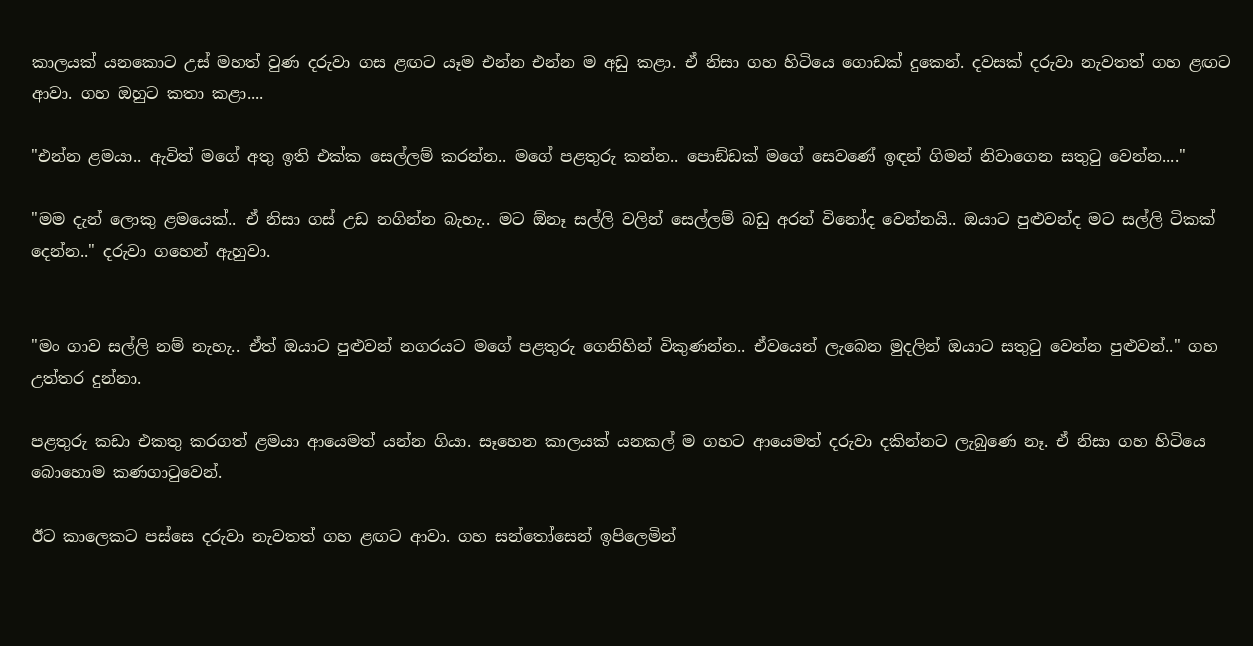කාලයක් යනකොට උස් මහත් වුණ දරුවා ගස ළඟට යෑම එන්න එන්න ම අඩු කළා. ඒ නිසා ගහ හිටියෙ ගොඩක් දුකෙන්. දවසක් දරුවා නැවතත් ගහ ළඟට ආවා. ගහ ඔහුට කතා කළා....

"එන්න ළමයා.. ඇවිත් මගේ අතු ඉති එක්ක සෙල්ලම් කරන්න.. මගේ පළතුරු කන්න.. පොඞ්ඩක් මගේ සෙවණේ ඉඳන් ගිමන් නිවාගෙන සතුටු වෙන්න...."

"මම දැන් ලොකු ළමයෙක්.. ඒ නිසා ගස් උඩ නගින්න බැහැ.. මට ඕනෑ සල්ලි වලින් සෙල්ලම් බඩු අරන් විනෝද වෙන්නයි.. ඔයාට පුළුවන්ද මට සල්ලි ටිකක් දෙන්න.." දරුවා ගහෙන් ඇහුවා.


"මං ගාව සල්ලි නම් නැහැ.. ඒත් ඔයාට පුළුවන් නගරයට මගේ පළතුරු ගෙනිහින් විකුණන්න.. ඒවයෙන් ලැබෙන මුදලින් ඔයාට සතුටු වෙන්න පුළුවන්.." ගහ උත්තර දුන්නා.

පළතුරු කඩා එකතු කරගත් ළමයා ආයෙමත් යන්න ගියා. සෑහෙන කාලයක් යනකල් ම ගහට ආයෙමත් දරුවා දකින්නට ලැබුණෙ නෑ. ඒ නිසා ගහ හිටියෙ බොහොම කණගාටුවෙන්.

ඊට කාලෙකට පස්සෙ දරුවා නැවතත් ගහ ළඟට ආවා. ගහ සන්තෝසෙන් ඉපිලෙමින්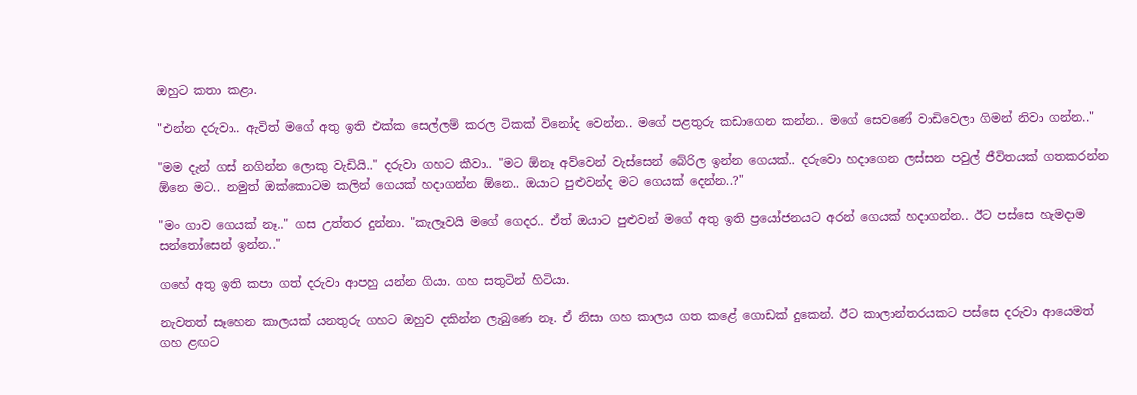ඔහුට කතා කළා.

"එන්න දරුවා.. ඇවිත් මගේ අතු ඉති එක්ක සෙල්ලම් කරල ටිකක් විනෝද වෙන්න.. මගේ පළතුරු කඩාගෙන කන්න.. මගේ සෙවණේ වාඩිවෙලා ගිමන් නිවා ගන්න.."

"මම දැන් ගස් නගින්න ලොකු වැඩියි.." දරුවා ගහට කීවා.. "මට ඕනෑ අව්වෙන් වැස්සෙන් බේරිල ඉන්න ගෙයක්.. දරුවො හදාගෙන ලස්සන පවුල් ජීවිතයක් ගතකරන්න ඕනෙ මට.. නමුත් ඔක්කොටම කලින් ගෙයක් හදාගන්න ඕනෙ.. ඔයාට පුළුවන්ද මට ගෙයක් දෙන්න..?"

"මං ගාව ගෙයක් නෑ.." ගස උත්තර දුන්නා. "කැලෑවයි මගේ ගෙදර.. ඒත් ඔයාට පුළුවන් මගේ අතු ඉති ප්‍රයෝජනයට අරන් ගෙයක් හදාගන්න.. ඊට පස්සෙ හැමදාම සන්තෝසෙන් ඉන්න.."

ගහේ අතු ඉති කපා ගත් දරුවා ආපහු යන්න ගියා. ගහ සතුටින් හිටියා.

නැවතත් සෑහෙන කාලයක් යනතුරු ගහට ඔහුව දකින්න ලැබුණෙ නෑ. ඒ නිසා ගහ කාලය ගත කළේ ගොඩක් දුකෙන්. ඊට කාලාන්තරයකට පස්සෙ දරුවා ආයෙමත් ගහ ළඟට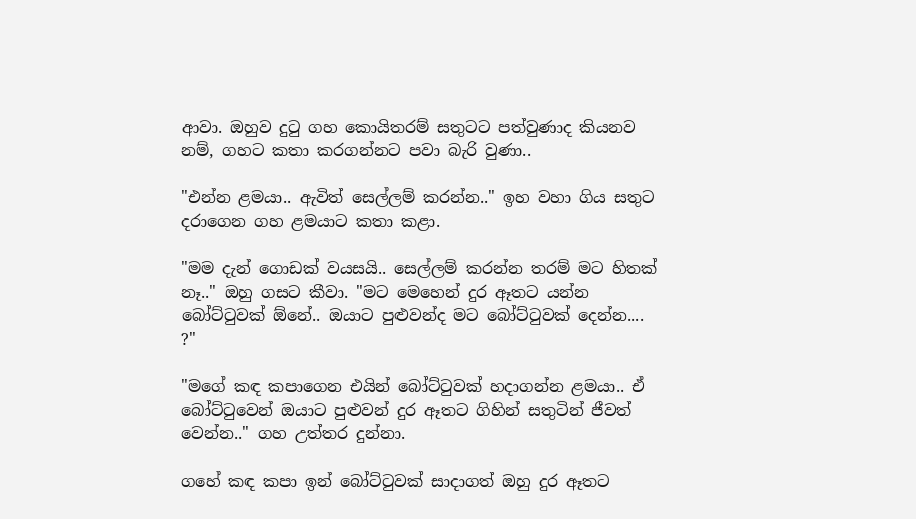ආවා. ඔහුව දුටු ගහ කොයිතරම් සතුටට පත්වුණාද කියනව නම්, ගහට කතා කරගන්නට පවා බැරි වුණා..

"එන්න ළමයා.. ඇවිත් සෙල්ලම් කරන්න.." ඉහ වහා ගිය සතුට දරාගෙන ගහ ළමයාට කතා කළා.

"මම දැන් ගොඩක් වයසයි.. සෙල්ලම් කරන්න තරම් මට හිතක් නෑ.." ඔහු ගසට කීවා. "මට මෙහෙන් දුර ඈතට යන්න බෝට්ටුවක් ඕනේ.. ඔයාට පුළුවන්ද මට බෝට්ටුවක් දෙන්න.... ?"

"මගේ කඳ කපාගෙන එයින් බෝට්ටුවක් හදාගන්න ළමයා.. ඒ බෝට්ටුවෙන් ඔයාට පුළුවන් දුර ඈතට ගිහින් සතුටින් ජීවත් වෙන්න.." ගහ උත්තර දුන්නා.

ගහේ කඳ කපා ඉන් බෝට්ටුවක් සාදාගත් ඔහු දුර ඈතට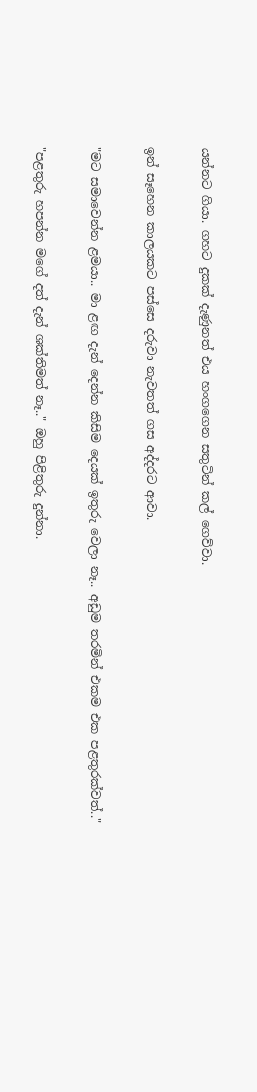යන්නට ගියා. ගහට දුකක් දැණුනත් එය හංගගෙන සතුටින් කල් ගෙව්වා.

ඉන් සෑහෙන කාලයකට පස්සෙ දරුවා නැවතත් ගස අද්දරට ආවා.

"මට සමාවෙන්න ළමයා.. මා ළඟ දැන් දෙන්න කිසිම දෙයක් ඉතුරු වෙලා නෑ.. අඩුම තරමින් එකම එක පළතුරක්වත්.."

"පළතුරු හපන්න මගේ දත් දැන් ශක්තිමත් නෑ.." ඔහු පිළිතුරු දුන්නා.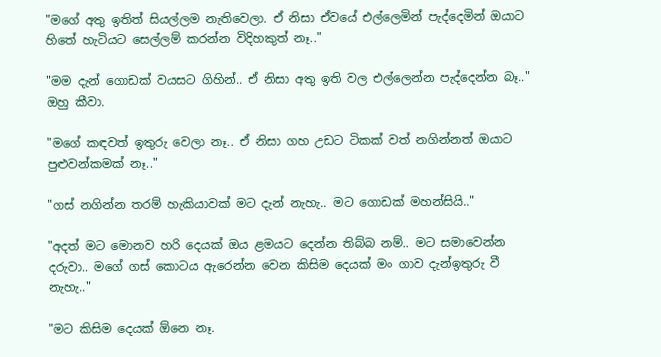"මගේ අතු ඉතිත් සියල්ලම නැතිවෙලා. ඒ නිසා ඒවයේ එල්ලෙමින් පැද්දෙමින් ඔයාට හිතේ හැටියට සෙල්ලම් කරන්න විදිහකුත් නෑ.."

"මම දැන් ගොඩක් වයසට ගිහින්.. ඒ නිසා අතු ඉති වල එල්ලෙන්න පැද්දෙන්න බෑ.." ඔහු කීවා.

"මගේ කඳවත් ඉතුරු වෙලා නෑ.. ඒ නිසා ගහ උඩට ටිකක් වත් නගින්නත් ඔයාට පුළුවන්කමක් නෑ.."

"ගස් නගින්න තරම් හැකියාවක් මට දැන් නැහැ.. මට ගොඩක් මහන්සියි.."

"අදත් මට මොනව හරි දෙයක් ඔය ළමයට දෙන්න තිබ්බ නම්.. මට සමාවෙන්න දරුවා.. මගේ ගස් කොටය ඇරෙන්න වෙන කිසිම දෙයක් මං ගාව දැන්ඉතුරු වී නැහැ.."

"මට කිසිම දෙයක් ඕනෙ නෑ.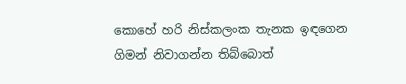කොහේ හරි නිස්කලංක තැනක ඉඳගෙන ගිමන් නිවාගන්න තිබ්බොත්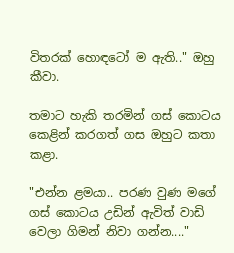විතරක් හොඳටෝ ම ඇති.." ඔහු කීවා.

තමාට හැකි තරමින් ගස් කොටය කෙළින් කරගත් ගස ඔහුට කතා කළා.

"එන්න ළමයා.. පරණ වුණ මගේ ගස් කොටය උඩින් ඇවිත් වාඩි වෙලා ගිමන් නිවා ගන්න...."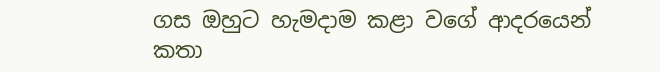ගස ඔහුට හැමදාම කළා වගේ ආදරයෙන් කතා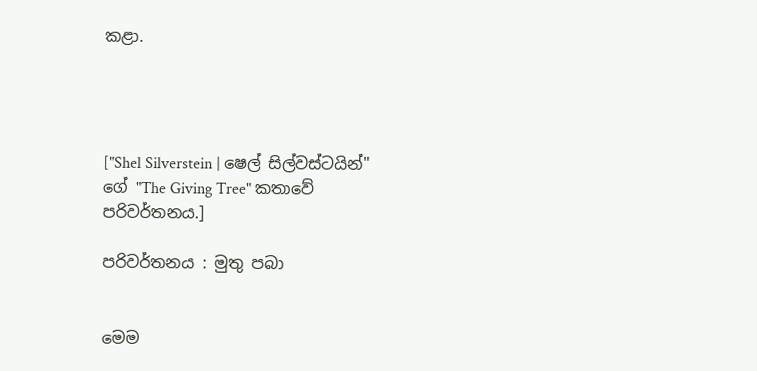කළා.




["Shel Silverstein | ෂෙල් සිල්වස්ටයින්" ගේ "The Giving Tree" කතාවේ පරිවර්තනය.]

පරිවර්තනය : මුතු පබා


මෙම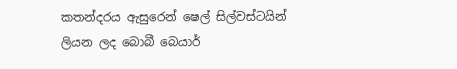කතන්දරය ඇසුරෙන් ෂෙල් සිල්වස්ටයින් ලියන ලද බොබී බෙයාර්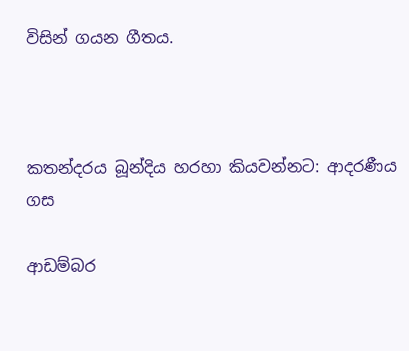විසින් ගයන ගීතය.



කතන්දරය බූන්දිය හරහා කියවන්නට: ආදරණීය ගස

ආඩම්බර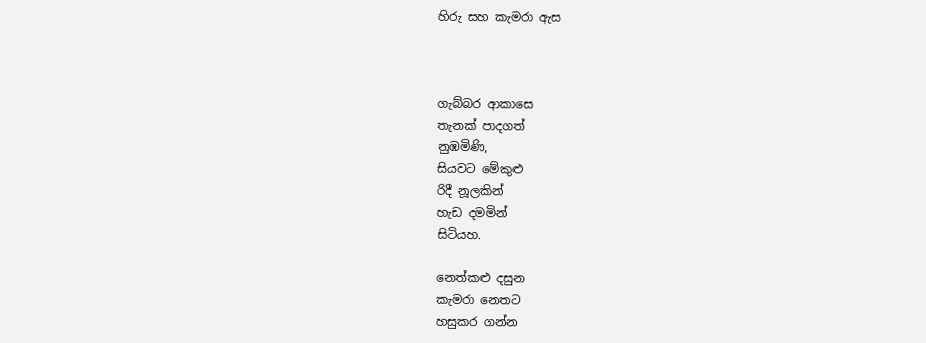හිරු සහ කැමරා ඇස



ගැබ්බර ආකාසෙ
තැනක් පාදගත්
නුඹමිණි,
සියවට මේකුළු
රිදී නූලකින්
හැඩ දමමින්
සිටියහ.

නෙත්කළු දසුන
කැමරා නෙතට
හසුකර ගන්න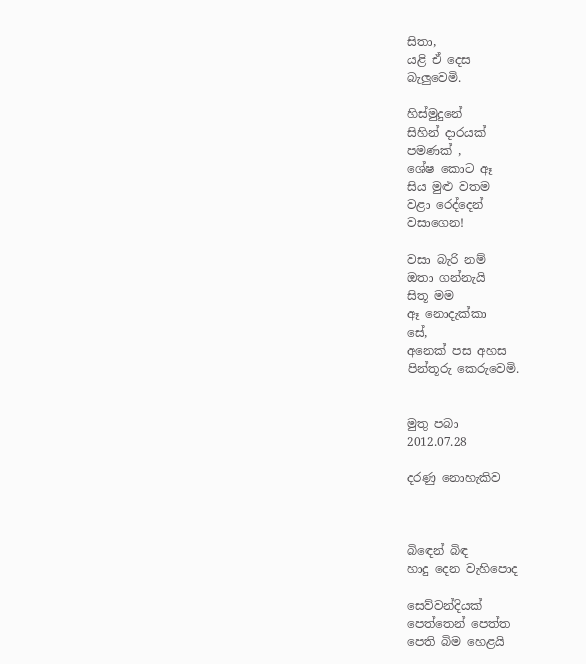සිතා,
යළි ඒ දෙස
බැලුවෙමි.

හිස්මුදුනේ
සිහින් දාරයක්
පමණක් ,
ශේෂ කොට ඈ
සිය මුළු වතම
වළා රෙද්දෙන්
වසාගෙන!

වසා බැරි නම්
ඔතා ගන්නැයි
සිතූ මම
ඈ නොදැක්කා
සේ,
අනෙක් පස අහස
පින්තූරු කෙරුවෙමි.


මුතු පබා
2012.07.28

දරණු නොහැකිව



බිඳෙන් බිඳ
හාදු දෙන වැහිපොද

සෙව්වන්දියක්
පෙත්තෙන් පෙත්ත
පෙති බිම හෙළයි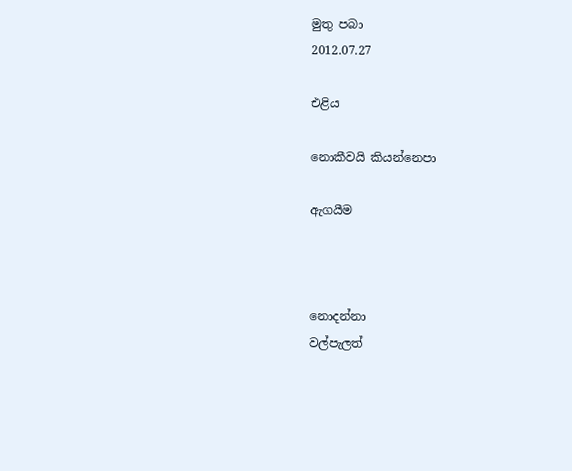මුතු පබා
2012.07.27

එළිය

නොකීවයි කියන්නෙපා

ඇගයීම



නොදන්නා
වල්පැලත්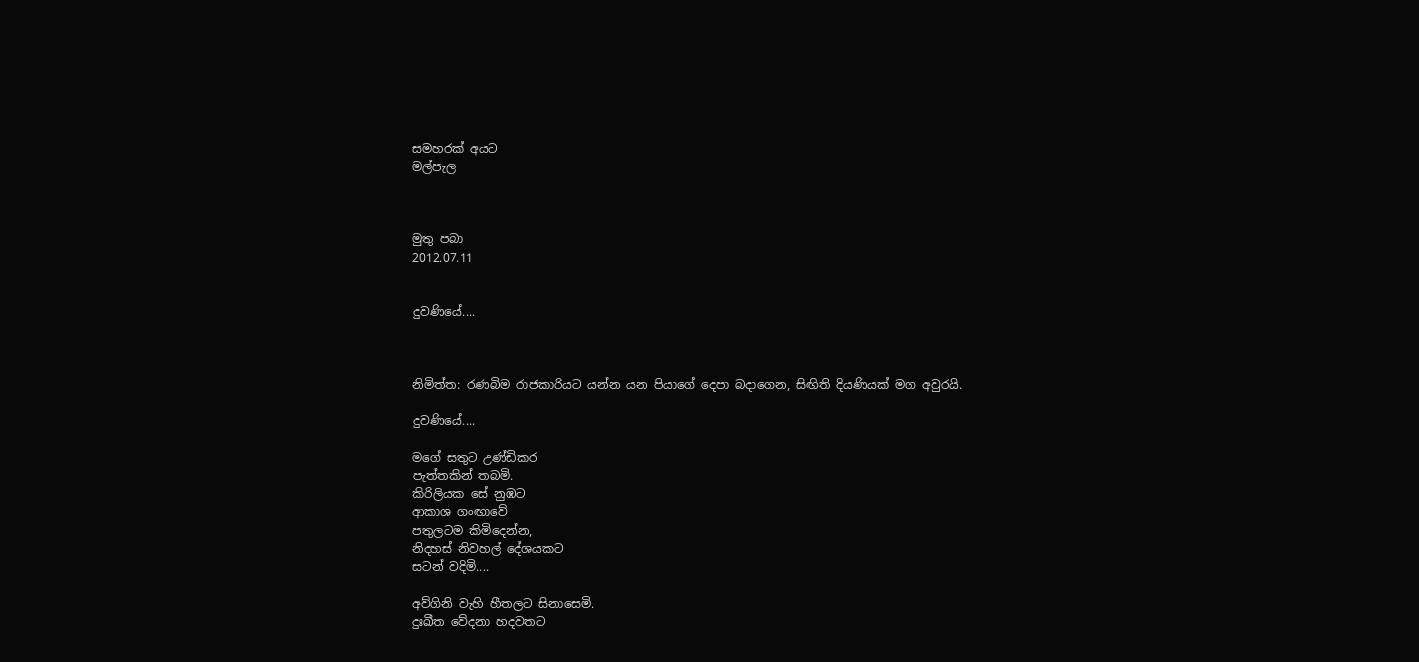සමහරක් අයට
මල්පැල



මුතු පබා
2012.07.11


දුවණියේ....



නිමිත්ත: රණබිම රාජකාරියට යන්න යන පියාගේ දෙපා බදාගෙන, සිඟිති දියණියක් මග අවුරයි.

දුවණියේ....

මගේ සතුට උණ්ඩිකර
පැත්තකින් තබමි.
කිරිලියක සේ නුඹට
ආකාශ ගංඟාවේ
පතුලටම කිමිදෙන්න,
නිදහස් නිවහල් දේශයකට
සටන් වදිමි....

අව්ගිනි වැහි හීතලට සිනාසෙමි.
දුඃඛීත වේදනා හදවතට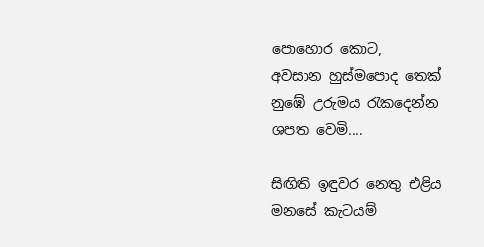පොහොර කොට,
අවසාන හුස්මපොද තෙක්
නුඹේ උරුමය රැකදෙන්න
ශපත වෙමි....

සිඟිති ඉඳුවර නෙතු එළිය
මනසේ කැටයම්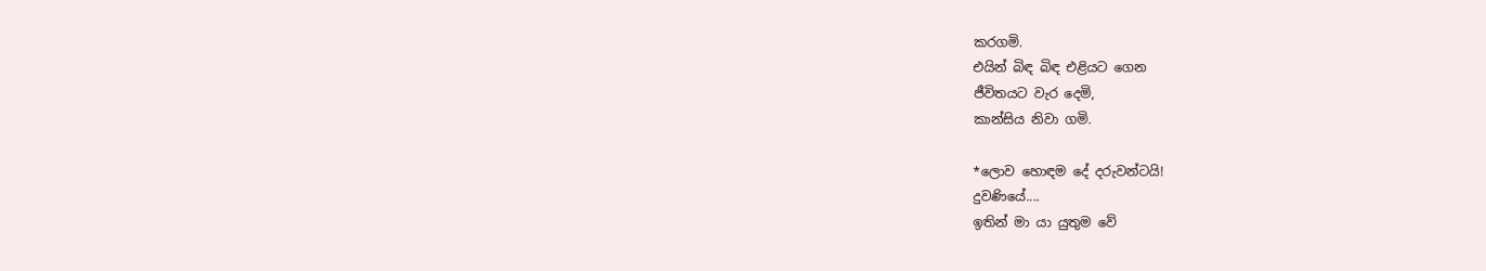කරගමි.
එයින් බිඳ බිඳ එළියට ගෙන
ජීවිතයට වැර දෙමි,
කාන්සිය නිවා ගමි.

*ලොව හොඳම දේ දරුවන්ටයි!
දුවණියේ....
ඉතින් මා යා යුතුම වේ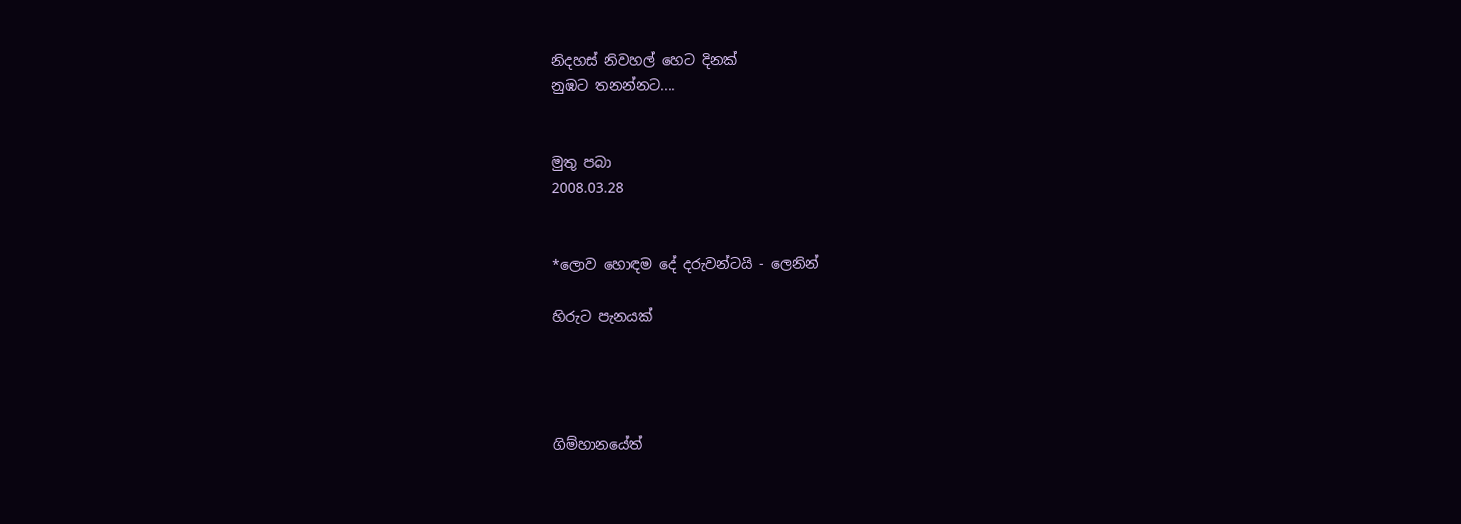නිදහස් නිවහල් හෙට දිනක්
නුඹට තනන්නට....


මුතු පබා
2008.03.28


*ලොව හොඳම දේ දරුවන්ටයි - ලෙනින්

හිරුට පැනයක්




ගිම්හානයේත්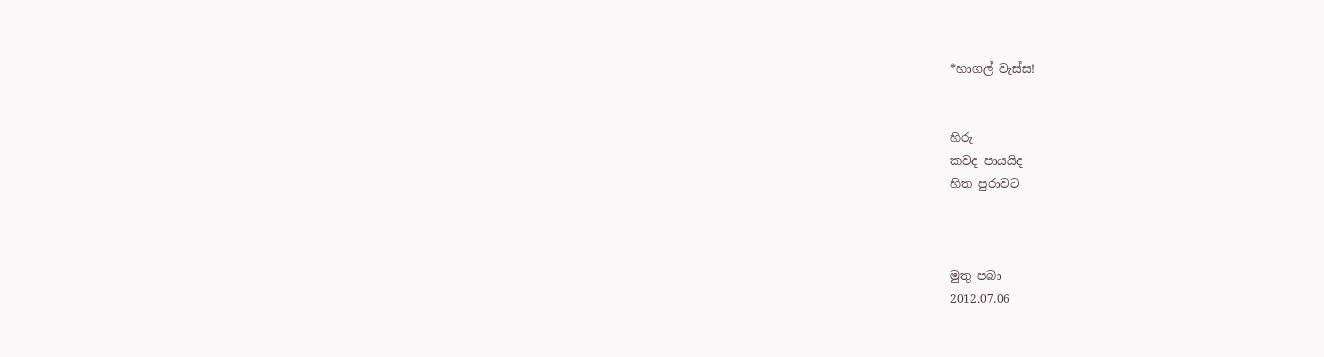*හාගල් වැස්ස!


හිරු
කවද පායයිද
හිත පුරාවට



මුතු පබා
2012.07.06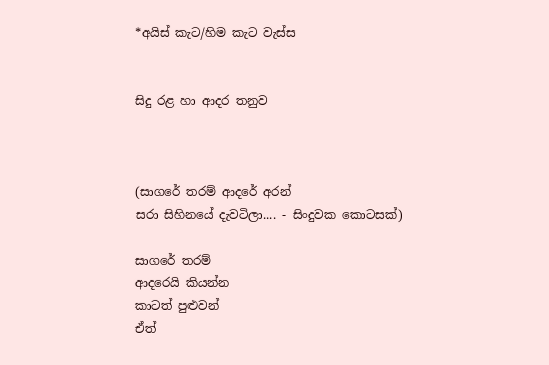*අයිස් කැට/හිම කැට වැස්ස


සිදු රළ හා ආදර තනුව



(සාගරේ තරම් ආදරේ අරන්
සරා සිහිනයේ දැවටිලා.... - සිංදුවක කොටසක්)

සාගරේ තරම්
ආදරෙයි කියන්න
කාටත් පුළුවන්
ඒත්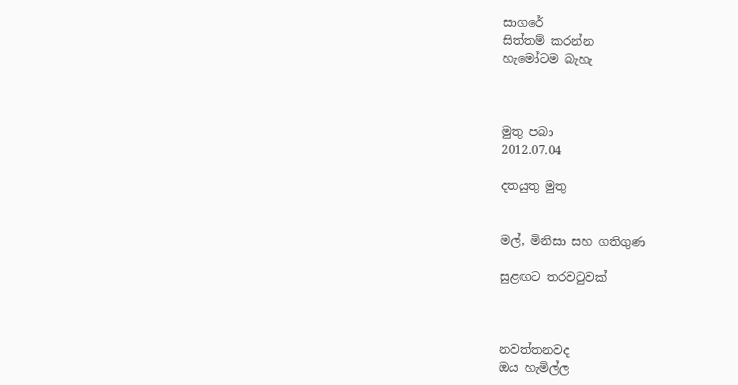සාගරේ
සිත්තම් කරන්න
හැමෝටම බැහැ



මුතු පබා
2012.07.04

දතයුතු මුතු


මල්, මිනිසා සහ ගතිගුණ

සුළඟට තරවටුවක්



නවත්තනවද
ඔය හැමිල්ල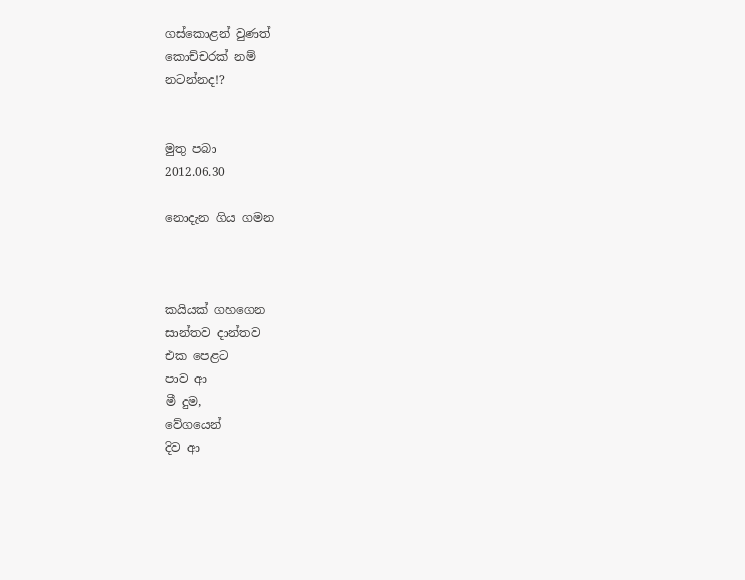ගස්කොළන් වුණත්
කොච්චරක් නම්
නටන්නද!?


මුතු පබා
2012.06.30

නොදැන ගිය ගමන



කයියක් ගහගෙන
සාන්තව දාන්තව
එක පෙළට
පාව ආ
මී දුම,
වේගයෙන්
දිව ආ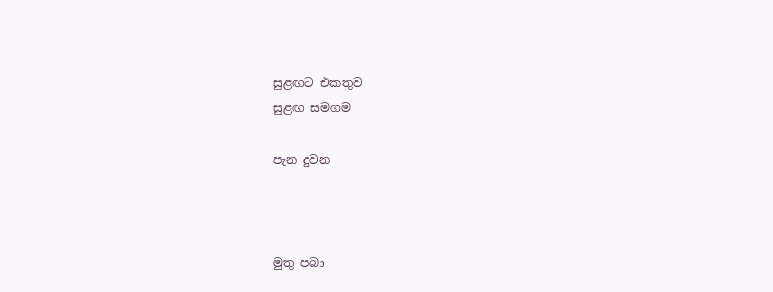සුළඟට එකතුව
සුළඟ සමගම

පැන දුවන



මුතු පබා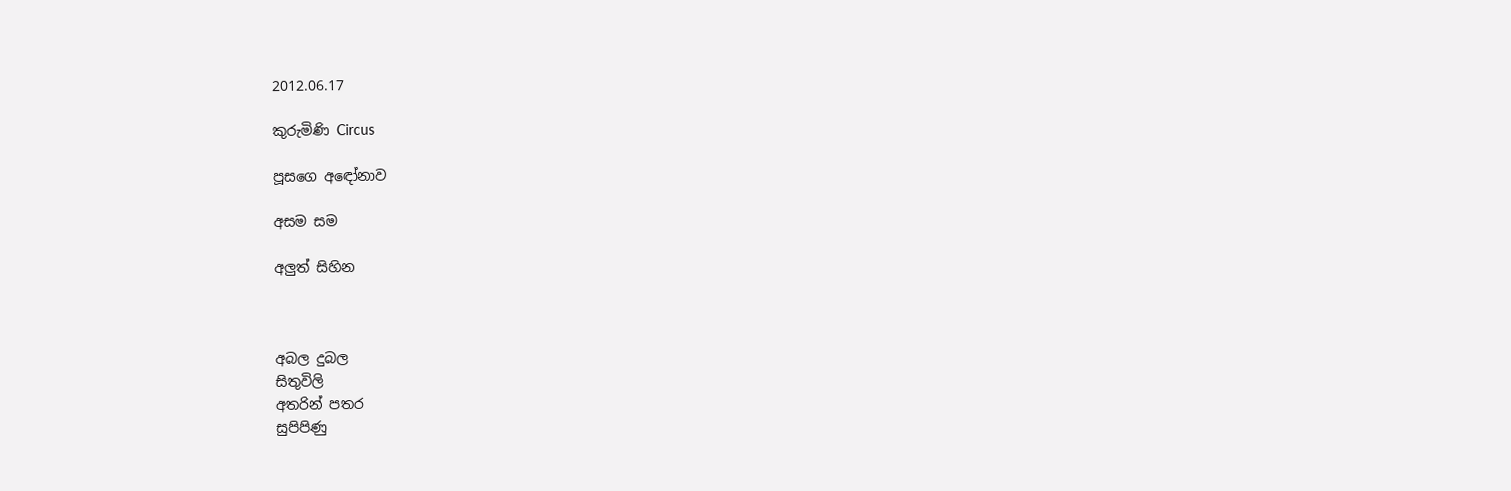2012.06.17

කුරුමිණි Circus

පූසගෙ අඳෝනාව

අසම සම

අලුත් සිහින



අබල දුබල
සිතුවිලි
අතරින් පතර
සුපිපිණු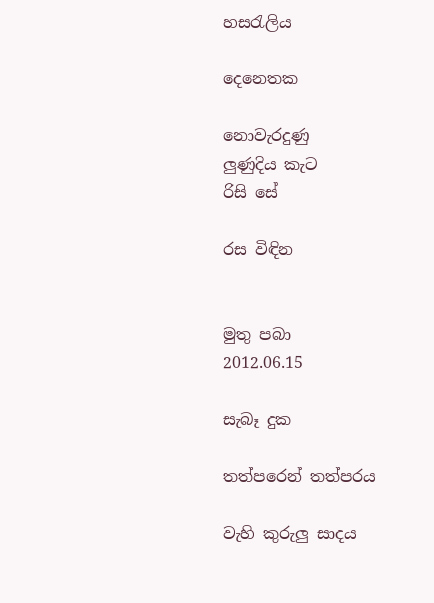හසරැලිය

දෙනෙතක

නොවැරදුණු
ලුණුදිය කැට
රිසි සේ

රස විඳින


මුතු පබා
2012.06.15

සැබෑ දුක

තත්පරෙන් තත්පරය

වැහි කුරුලු සාදය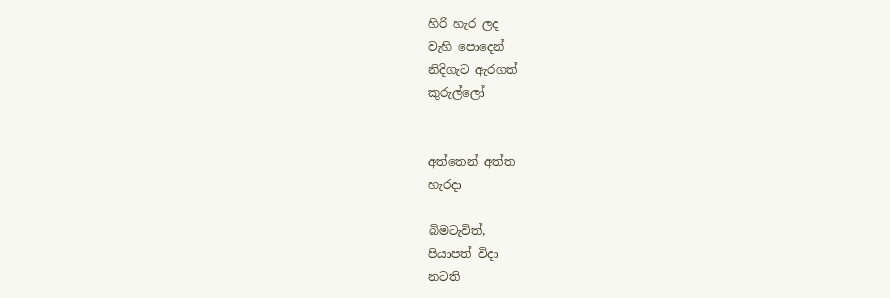හිරි හැර ලද
වැහි පොදෙන්
නිදිගැට ඇරගත්
කුරුල්ලෝ


අත්තෙන් අත්ත
හැරදා

බිමටැවිත්,
පියාපත් විදා
නටති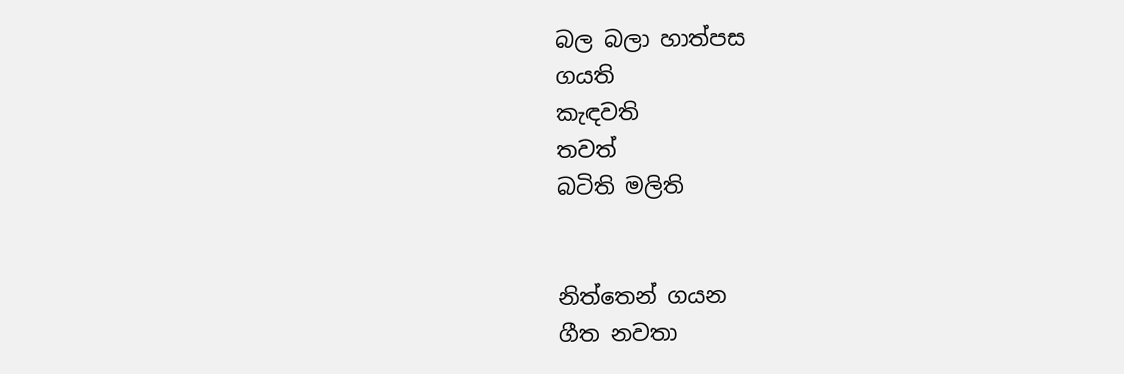බල බලා හාත්පස
ගයති
කැඳවති
තවත්
බටිති මලිති


නිත්තෙන් ගයන
ගීත නවතා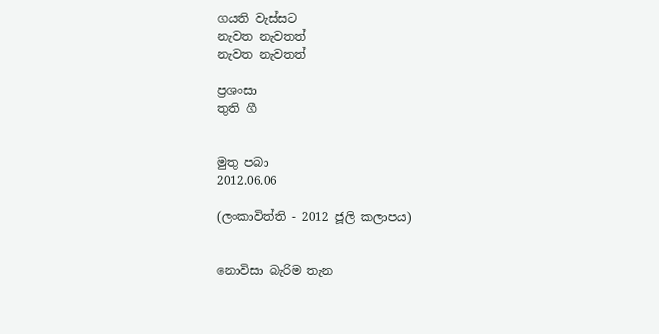ගයති වැස්සට
නැවත නැවතත්
නැවත නැවතත්

ප්‍රශංසා
තුති ගී


මුතු පබා
2012.06.06

(ලංකාවිත්ති - 2012 ජූලි කලාපය)


නොවිසා බැරිම තැන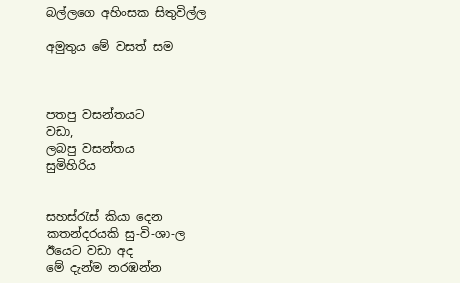බල්ලගෙ අහිංසක සිතුවිල්ල

අමුතුය මේ වසත් සම



පතපු වසන්තයට
වඩා,
ලබපු වසන්තය
සුමිහිරිය


සහස්රැස් කියා දෙන
කතන්දරයකි සු-වි-ශා-ල
ඊයෙට වඩා අද
මේ දැන්ම නරඹන්න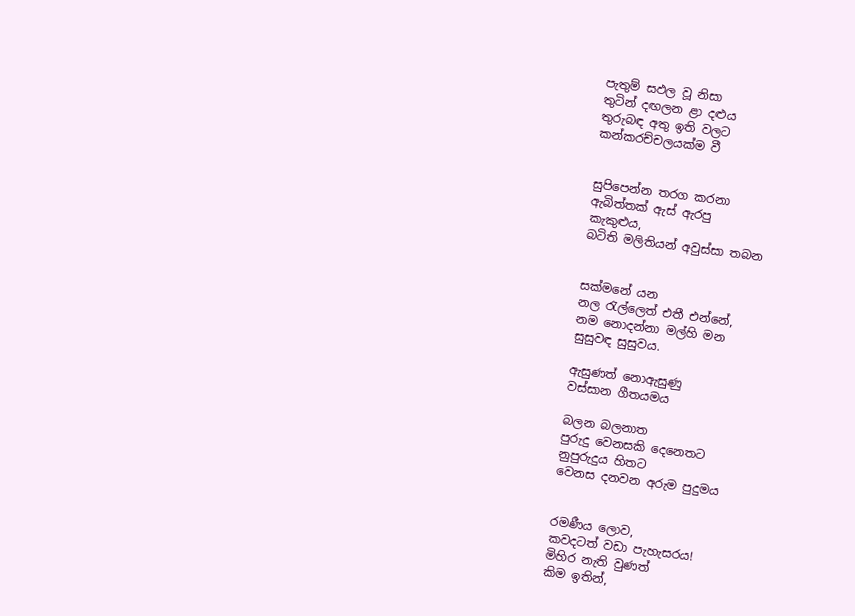පැතුම් සඵල වූ නිසා
තුටින් දඟලන ළා දළුය
තුරුබඳ අතු ඉති වලට
කන්කරච්චලයක්ම වී


සුපිපෙන්න තරග කරනා
ඇබිත්තක් ඇස් ඇරපු
කැකුළුය,
බටිති මලිතියන් අවුස්සා තබන


සක්මනේ යන
නල රැල්ලෙත් එතී එන්නේ,
නම නොදන්නා මල්හි මන
සුසුවඳ සුසුවය.

ඇසුණත් නොඇසුණු
වස්සාන ගීතයමය

බලන බලනාත
පුරුදු වෙනසකි දෙනෙතට
නුපුරුදුය හිතට
වෙනස දනවන අරුම පුදුමය


රමණීය ලොව,
කවදටත් වඩා පැහැසරය!
මිහිර නැති වුණත්
කිම ඉතින්,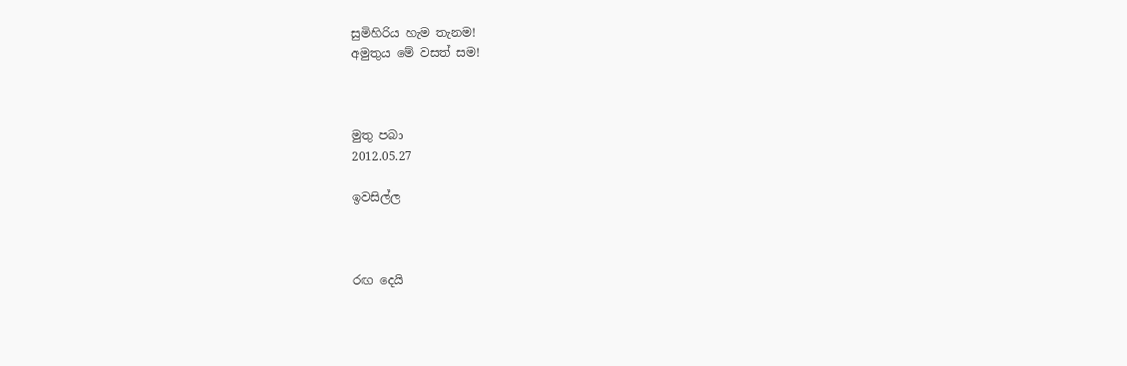සුමිහිරිය හැම තැනම!
අමුතුය මේ වසත් සම!



මුතු පබා
2012.05.27

ඉවසිල්ල



රඟ දෙයි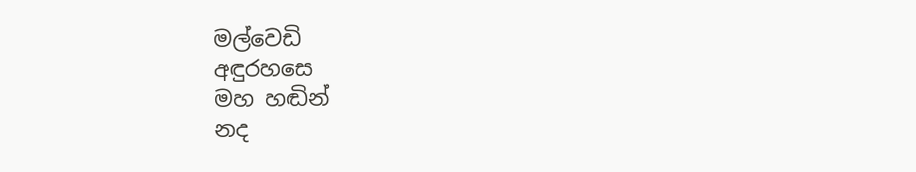මල්වෙඩි
අඳුරහසෙ
මහ හඬින්
නද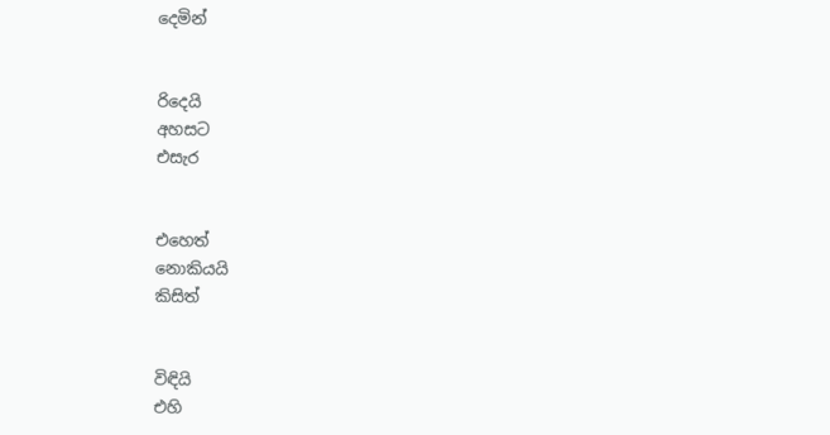දෙමින්


රිදෙයි
අහසට
එසැර


එහෙත්
නොකියයි
කිසිත්


විඳියි
එහි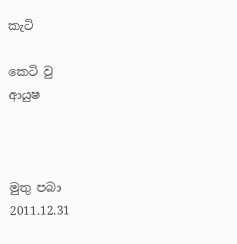කැටි

කෙටි වු
ආයුෂ



මුතු පබා
2011.12.31